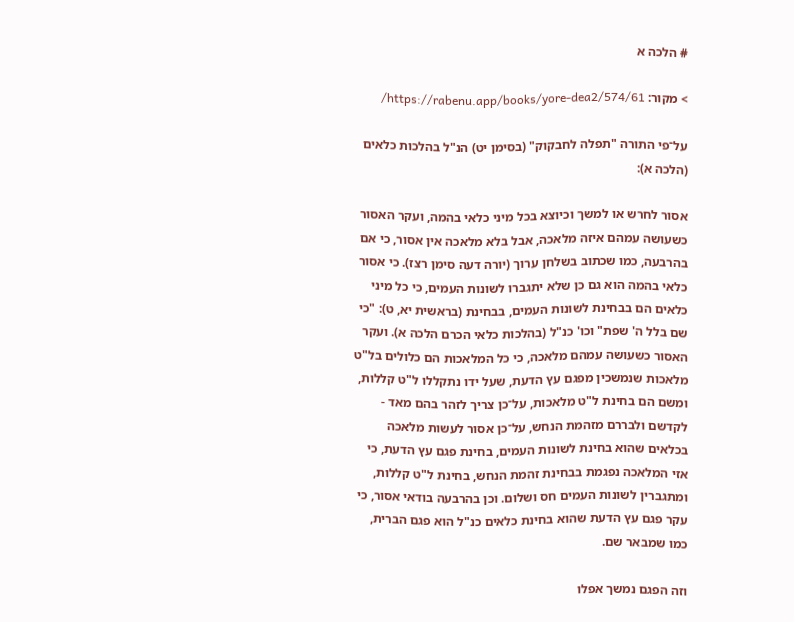# הלכה א

> מקור: https://rabenu.app/books/yore-dea2/574/61/

על־פי התורה "תפלה לחבקוק" (בסימן יט) הנ"ל בהלכות כלאים (הלכה א):

אסור לחרש או למשך וכיוצא בכל מיני כלאי בהמה, ועקר האסור כשעושה עמהם איזה מלאכה, אבל בלא מלאכה אין אסור, כי אם בהרבעה, כמו שכתוב בשלחן ערוך (יורה דעה סימן רצז). כי אסור כלאי בהמה הוא גם כן שלא יתגברו לשונות העמים, כי כל מיני כלאים הם בבחינת לשונות העמים, בבחינת (בראשית יא, ט): "כי שם בלל ה' שפת" וכו' כנ"ל (בהלכות כלאי הכרם הלכה א). ועקר האסור כשעושה עמהם מלאכה, כי כל המלאכות הם כלולים בל"ט מלאכות שנמשכין מפגם עץ הדעת, שעל ידו נתקללו ל"ט קללות, ומשם הם בחינת ל"ט מלאכות, על־כן צריך לזהר בהם מאד - לקדשם ולבררם מזהמת הנחש, על־כן אסור לעשות מלאכה בכלאים שהוא בחינת לשונות העמים, בחינת פגם עץ הדעת, כי אזי המלאכה נפגמת בבחינת זהמת הנחש, בחינת ל"ט קללות, ומתגברין לשונות העמים חס ושלום. וכן בהרבעה בודאי אסור, כי עקר פגם עץ הדעת שהוא בחינת כלאים כנ"ל הוא פגם הברית, כמו שמבאר שם.

וזה הפגם נמשך אפלו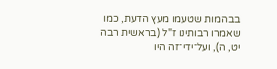בבהמות שטעמו מעץ הדעת, כמו שאמרו רבותינו ז"ל (בראשית רבה יט, ה), ועל־ידי־זה היו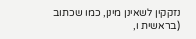נזקקין לשאינן מינן, כמו שכתוב (בראשית ו,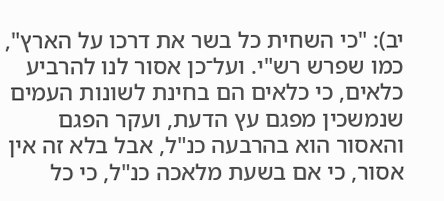יב): "כי השחית כל בשר את דרכו על הארץ", כמו שפרש רש"י. ועל־כן אסור לנו להרביע כלאים, כי כלאים הם בחינת לשונות העמים שנמשכין מפגם עץ הדעת, ועקר הפגם והאסור הוא בהרבעה כנ"ל, אבל בלא זה אין אסור, כי אם בשעת מלאכה כנ"ל, כי כל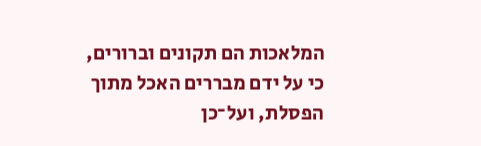המלאכות הם תקונים וברורים, כי על ידם מבררים האכל מתוך הפסלת, ועל־כן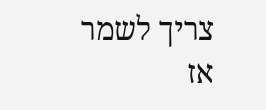צריך לשמר אז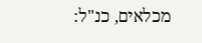מכלאים, כנ"ל: